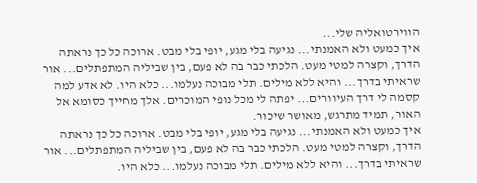הווירטואליה שלי...
איך כמעט ולא האמנתי... נגיעה בלי מגע, יופי בלי מבט. ארוכה כל כך נראתה הדרך, וקצרה למטי מעט. הלכתי כבר בה לא פעם, בין שביליה המתפתלים... אור שראיתי בדרך... והיא ללא מילים. תלי מבוכה נעלמו... כלא היו. לא אדע למה קסמה לי דרך העיוורים... יפתה לי מכל נופי המוכרים. אלך מחייך כסומא אל האור, תמיד מתרגש, מאושר שיכור.
איך כמעט ולא האמנתי... נגיעה בלי מגע, יופי בלי מבט. ארוכה כל כך נראתה הדרך, וקצרה למטי מעט. הלכתי כבר בה לא פעם, בין שביליה המתפתלים... אור שראיתי בדרך... והיא ללא מילים. תלי מבוכה נעלמו... כלא היו.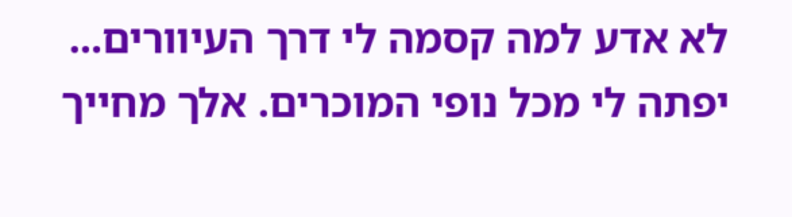לא אדע למה קסמה לי דרך העיוורים... יפתה לי מכל נופי המוכרים. אלך מחייך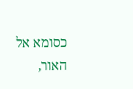כסומא אל האור,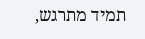תמיד מתרגש,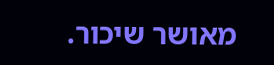מאושר שיכור.